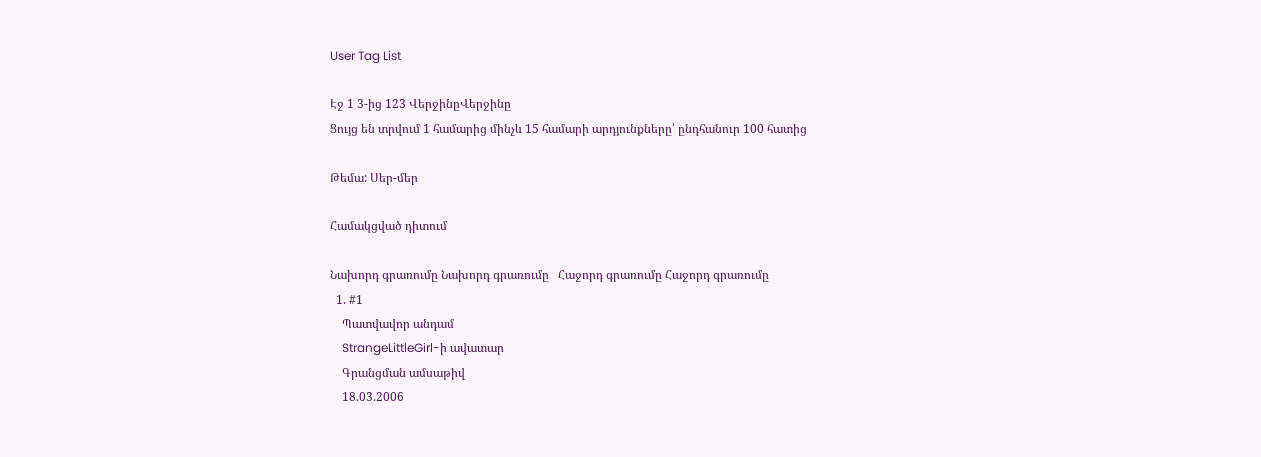User Tag List

Էջ 1 3-ից 123 ՎերջինըՎերջինը
Ցույց են տրվում 1 համարից մինչև 15 համարի արդյունքները՝ ընդհանուր 100 հատից

Թեմա: Սեր-մեր

Համակցված դիտում

Նախորդ գրառումը Նախորդ գրառումը   Հաջորդ գրառումը Հաջորդ գրառումը
  1. #1
    Պատվավոր անդամ
    StrangeLittleGirl-ի ավատար
    Գրանցման ամսաթիվ
    18.03.2006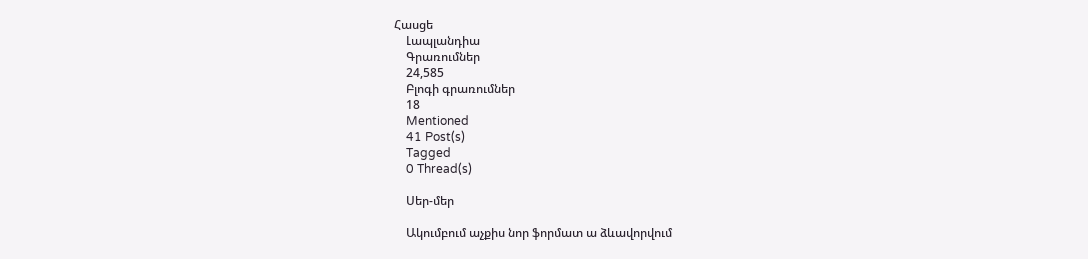Հասցե
    Լապլանդիա
    Գրառումներ
    24,585
    Բլոգի գրառումներ
    18
    Mentioned
    41 Post(s)
    Tagged
    0 Thread(s)

    Սեր-մեր

    Ակումբում աչքիս նոր ֆորմատ ա ձևավորվում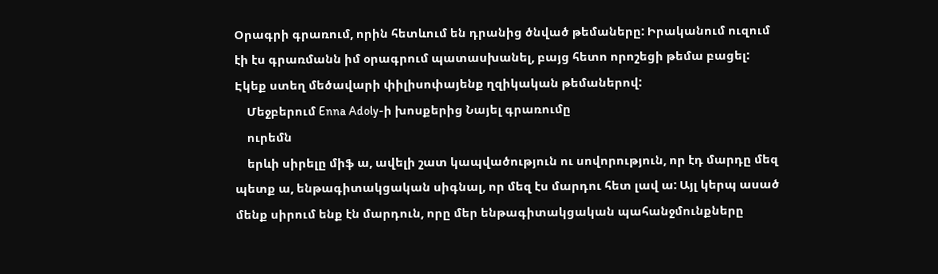Օրագրի գրառում, որին հետևում են դրանից ծնված թեմաները: Իրականում ուզում էի էս գրառմանն իմ օրագրում պատասխանել, բայց հետո որոշեցի թեմա բացել: Էկեք ստեղ մեծավարի փիլիսոփայենք ղզիկական թեմաներով:
    Մեջբերում Enna Adoly-ի խոսքերից Նայել գրառումը
    ուրեմն
    երևի սիրելը միֆ ա, ավելի շատ կապվածություն ու սովորություն, որ էդ մարդը մեզ պետք ա, ենթագիտակցական սիգնալ, որ մեզ էս մարդու հետ լավ ա: Այլ կերպ ասած մենք սիրում ենք էն մարդուն, որը մեր ենթագիտակցական պահանջմունքները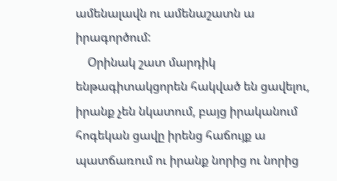ամենալավն ու ամենաշատն ա իրագործում:
    Օրինակ շատ մարդիկ ենթագիտակցորեն հակված են ցավելու, իրանք չեն նկատում, բայց իրականում հոգեկան ցավը իրենց հաճույք ա պատճառում ու իրանք նորից ու նորից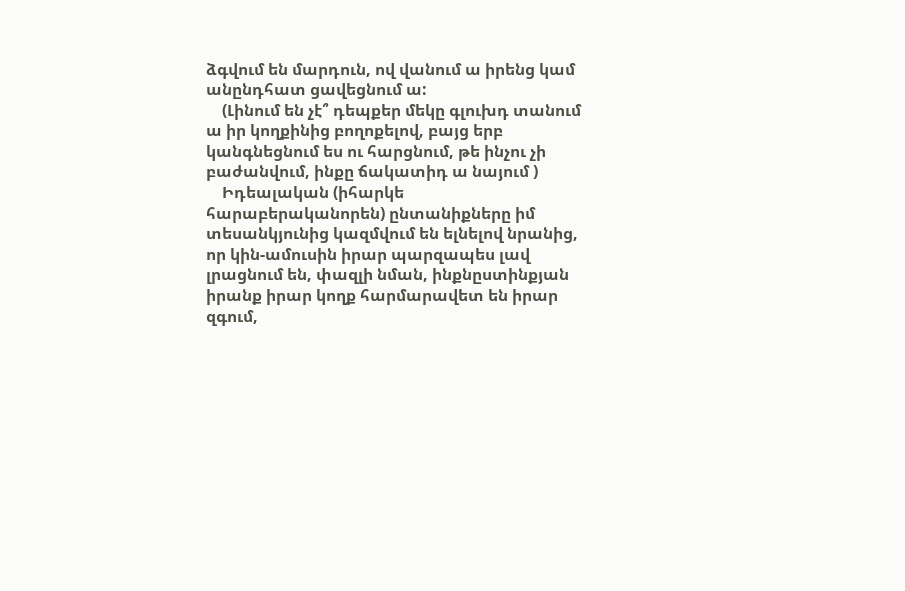ձգվում են մարդուն, ով վանում ա իրենց կամ անընդհատ ցավեցնում ա:
    (Լինում են չէ՞ դեպքեր մեկը գլուխդ տանում ա իր կողքինից բողոքելով, բայց երբ կանգնեցնում ես ու հարցնում, թե ինչու չի բաժանվում, ինքը ճակատիդ ա նայում )
    Իդեալական (իհարկե հարաբերականորեն) ընտանիքները իմ տեսանկյունից կազմվում են ելնելով նրանից, որ կին-ամուսին իրար պարզապես լավ լրացնում են, փազլի նման, ինքնըստինքյան իրանք իրար կողք հարմարավետ են իրար զգում,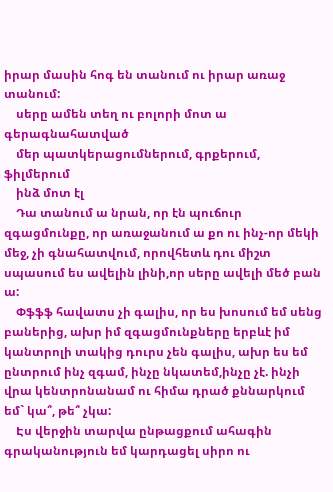իրար մասին հոգ են տանում ու իրար առաջ տանում:
    սերը ամեն տեղ ու բոլորի մոտ ա գերագնահատված
    մեր պատկերացումներում, գրքերում, ֆիլմերում
    ինձ մոտ էլ
    Դա տանում ա նրան, որ էն պուճուր զգացմունքը, որ առաջանում ա քո ու ինչ-որ մեկի մեջ, չի գնահատվում, որովհետև դու միշտ սպասում ես ավելին լինի,որ սերը ավելի մեծ բան ա:
    Փֆֆֆ հավատս չի գալիս, որ ես խոսում եմ սենց բաներից, ախր իմ զգացմունքները երբևէ իմ կանտրոլի տակից դուրս չեն գալիս, ախր ես եմ ընտրում ինչ զգամ, ինչը նկատեմ,ինչը չէ. ինչի վրա կենտրոնանամ ու հիմա դրած քննարկում եմ` կա՞, թե՞ չկա:
    Էս վերջին տարվա ընթացքում ահագին գրականություն եմ կարդացել սիրո ու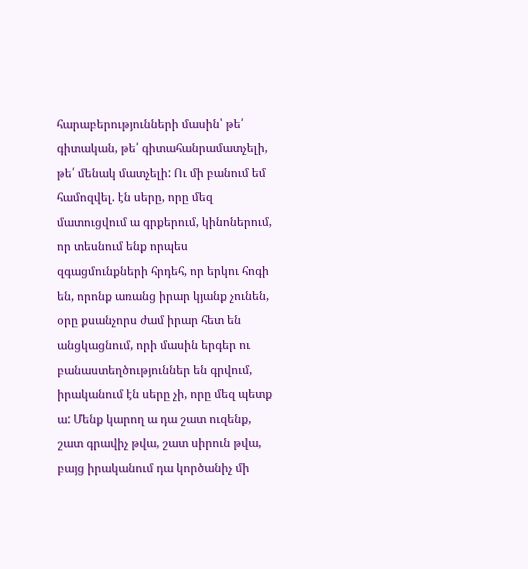հարաբերությունների մասին՝ թե՛ գիտական, թե՛ գիտահանրամատչելի, թե՛ մենակ մատչելի: Ու մի բանում եմ համոզվել. էն սերը, որը մեզ մատուցվում ա գրքերում, կինոներում, որ տեսնում ենք որպես զգացմունքների հրդեհ, որ երկու հոգի են, որոնք առանց իրար կյանք չունեն, օրը քսանչորս ժամ իրար հետ են անցկացնում, որի մասին երգեր ու բանաստեղծություններ են գրվում, իրականում էն սերը չի, որը մեզ պետք ա: Մենք կարող ա դա շատ ուզենք, շատ գրավիչ թվա, շատ սիրուն թվա, բայց իրականում դա կործանիչ մի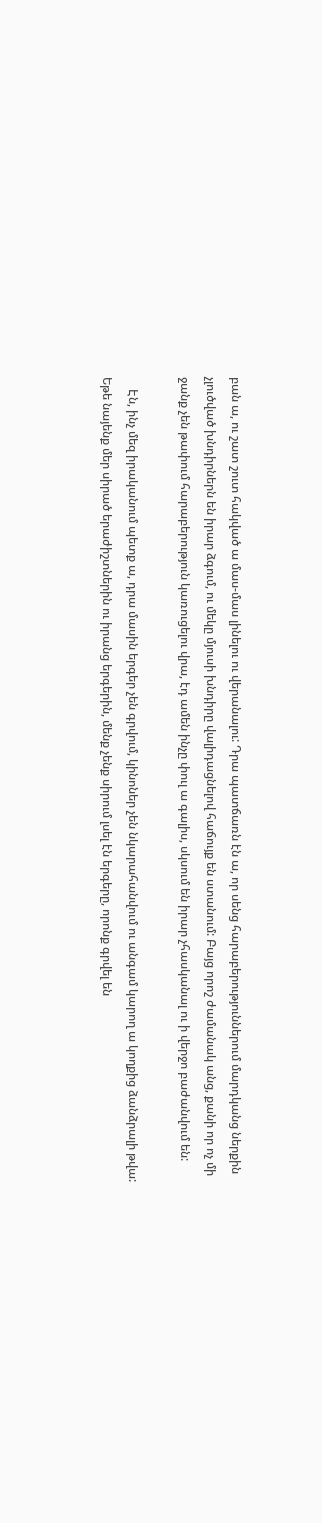բան ա, ու շատ շուտ հակված ա մաս-մաս լինելու ու վերանալու: Դրա պատճառն էն ա, որ սենց հարաբերություններում մարդկանց ներքին չլուծված խնդիրներն են իրար ձգում, ու մեկը մյուսի խնդիրը վալիդացնելով հաճույք են ստանում: Բայց որոշ ժամանակ անց, քանի որ ոչ մի ջանք չեն թափում հարաբերություն կառուցելու վրա, էդ ամեն ինչը փուլ ա գալիս, սկսում են իրար չհասկանալ ու ի վերջո բաժանվում են:

    Էն, ինչ մեզ իրականում պետք ա, դրա մասին երգեր չեն գրվում, կինոներ չեն նկարահանվում ու անգամ կարող ա կողքից ձանձրալի թվա: Եթե նայենք մեր սիրած երաժիշտներին ու իրանց երգերին, մենք չենք սիրում լսել էն երգերը, որոնք գրվել են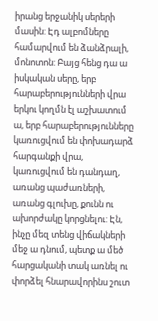իրանց երջանիկ սերերի մասին: Էդ ալբոմները համարվում են ձանձրալի, մոնոտոն: Բայց հենց դա ա իսկական սերը, երբ հարաբերությունների վրա երկու կողմն էլ աշխատում ա, երբ հարաբերությունները կառուցվում են փոխադարձ հարգանքի վրա, կառուցվում են դանդաղ, առանց պաժառների, առանց գլուխը, քունն ու ախորժակը կորցնելու: Էն, ինչը մեզ տենց վիճակների մեջ ա դնում, պետք ա մեծ հարցականի տակ առնել ու փորձել հնարավորինս շուտ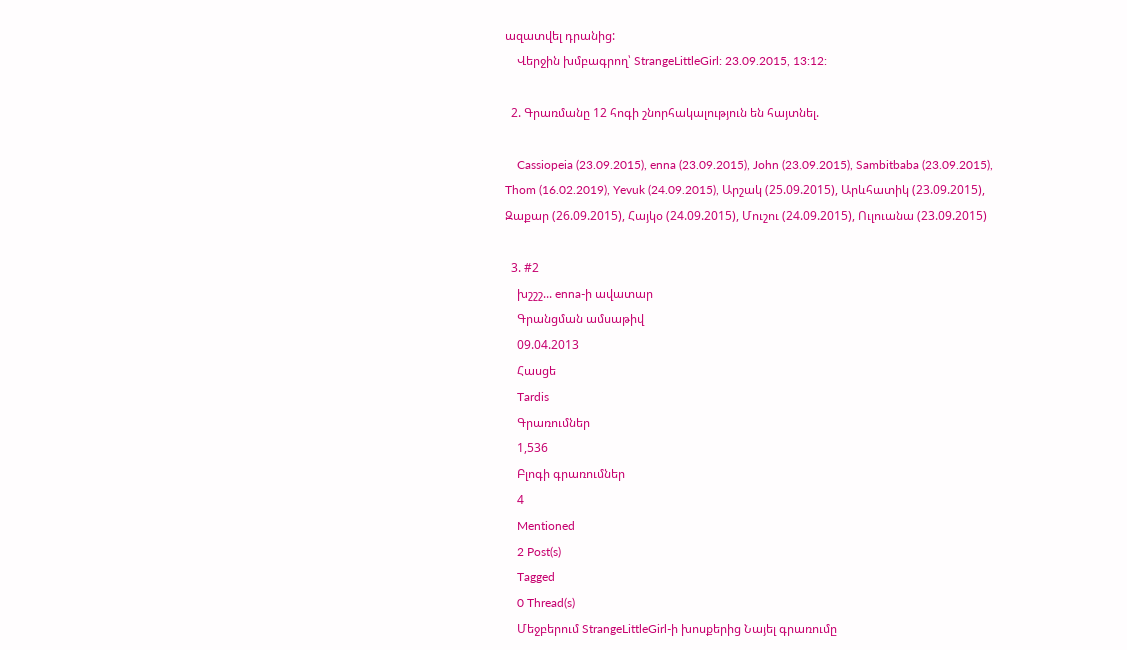ազատվել դրանից:
    Վերջին խմբագրող՝ StrangeLittleGirl: 23.09.2015, 13:12:

  2. Գրառմանը 12 հոգի շնորհակալություն են հայտնել.

    Cassiopeia (23.09.2015), enna (23.09.2015), John (23.09.2015), Sambitbaba (23.09.2015), Thom (16.02.2019), Yevuk (24.09.2015), Արշակ (25.09.2015), Արևհատիկ (23.09.2015), Զաքար (26.09.2015), Հայկօ (24.09.2015), Մուշու (24.09.2015), Ուլուանա (23.09.2015)

  3. #2
    խշշշ... enna-ի ավատար
    Գրանցման ամսաթիվ
    09.04.2013
    Հասցե
    Tardis
    Գրառումներ
    1,536
    Բլոգի գրառումներ
    4
    Mentioned
    2 Post(s)
    Tagged
    0 Thread(s)
    Մեջբերում StrangeLittleGirl-ի խոսքերից Նայել գրառումը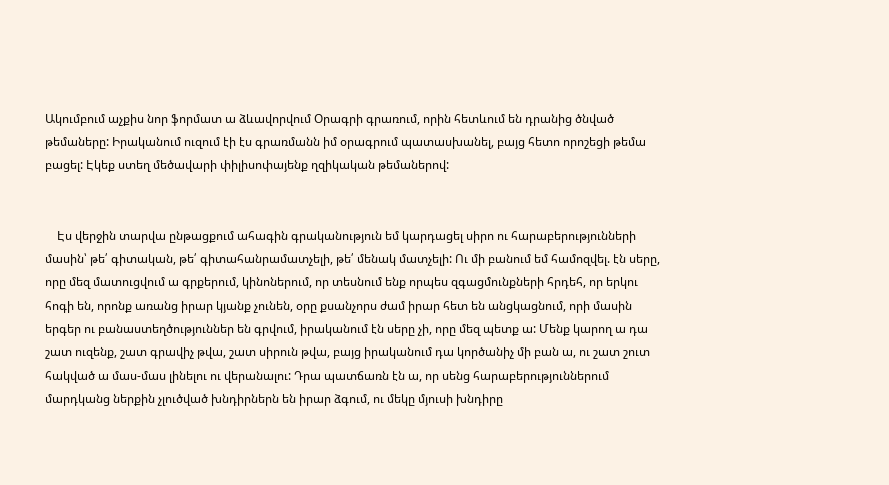Ակումբում աչքիս նոր ֆորմատ ա ձևավորվում Օրագրի գրառում, որին հետևում են դրանից ծնված թեմաները: Իրականում ուզում էի էս գրառմանն իմ օրագրում պատասխանել, բայց հետո որոշեցի թեմա բացել: Էկեք ստեղ մեծավարի փիլիսոփայենք ղզիկական թեմաներով:


    Էս վերջին տարվա ընթացքում ահագին գրականություն եմ կարդացել սիրո ու հարաբերությունների մասին՝ թե՛ գիտական, թե՛ գիտահանրամատչելի, թե՛ մենակ մատչելի: Ու մի բանում եմ համոզվել. էն սերը, որը մեզ մատուցվում ա գրքերում, կինոներում, որ տեսնում ենք որպես զգացմունքների հրդեհ, որ երկու հոգի են, որոնք առանց իրար կյանք չունեն, օրը քսանչորս ժամ իրար հետ են անցկացնում, որի մասին երգեր ու բանաստեղծություններ են գրվում, իրականում էն սերը չի, որը մեզ պետք ա: Մենք կարող ա դա շատ ուզենք, շատ գրավիչ թվա, շատ սիրուն թվա, բայց իրականում դա կործանիչ մի բան ա, ու շատ շուտ հակված ա մաս-մաս լինելու ու վերանալու: Դրա պատճառն էն ա, որ սենց հարաբերություններում մարդկանց ներքին չլուծված խնդիրներն են իրար ձգում, ու մեկը մյուսի խնդիրը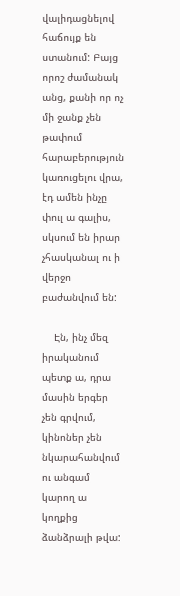վալիդացնելով հաճույք են ստանում: Բայց որոշ ժամանակ անց, քանի որ ոչ մի ջանք չեն թափում հարաբերություն կառուցելու վրա, էդ ամեն ինչը փուլ ա գալիս, սկսում են իրար չհասկանալ ու ի վերջո բաժանվում են:

    Էն, ինչ մեզ իրականում պետք ա, դրա մասին երգեր չեն գրվում, կինոներ չեն նկարահանվում ու անգամ կարող ա կողքից ձանձրալի թվա: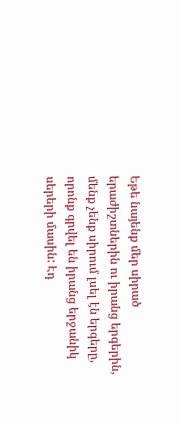Եթե նայենք մեր սիրած երաժիշտներին ու իրանց երգերին, մենք չենք սիրում լսել էն երգերը, որոնք գրվել են իրանց երջանիկ սերերի մասին: Էդ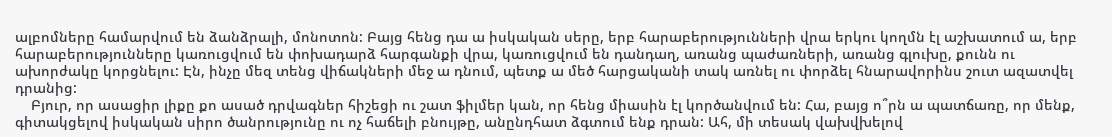ալբոմները համարվում են ձանձրալի, մոնոտոն: Բայց հենց դա ա իսկական սերը, երբ հարաբերությունների վրա երկու կողմն էլ աշխատում ա, երբ հարաբերությունները կառուցվում են փոխադարձ հարգանքի վրա, կառուցվում են դանդաղ, առանց պաժառների, առանց գլուխը, քունն ու ախորժակը կորցնելու: Էն, ինչը մեզ տենց վիճակների մեջ ա դնում, պետք ա մեծ հարցականի տակ առնել ու փորձել հնարավորինս շուտ ազատվել դրանից:
    Բյուր, որ ասացիր լիքը քո ասած դրվագներ հիշեցի ու շատ ֆիլմեր կան, որ հենց միասին էլ կործանվում են: Հա, բայց ո՞րն ա պատճառը, որ մենք, գիտակցելով իսկական սիրո ծանրությունը ու ոչ հաճելի բնույթը, անընդհատ ձգտում ենք դրան: Ահ, մի տեսակ վախվխելով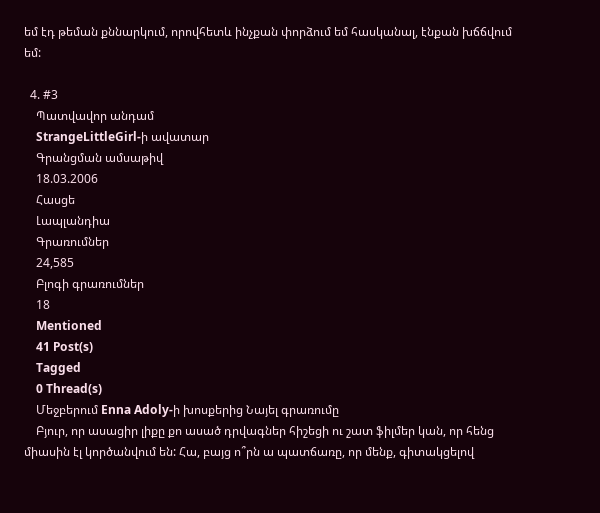եմ էդ թեման քննարկում, որովհետև ինչքան փորձում եմ հասկանալ, էնքան խճճվում եմ:

  4. #3
    Պատվավոր անդամ
    StrangeLittleGirl-ի ավատար
    Գրանցման ամսաթիվ
    18.03.2006
    Հասցե
    Լապլանդիա
    Գրառումներ
    24,585
    Բլոգի գրառումներ
    18
    Mentioned
    41 Post(s)
    Tagged
    0 Thread(s)
    Մեջբերում Enna Adoly-ի խոսքերից Նայել գրառումը
    Բյուր, որ ասացիր լիքը քո ասած դրվագներ հիշեցի ու շատ ֆիլմեր կան, որ հենց միասին էլ կործանվում են: Հա, բայց ո՞րն ա պատճառը, որ մենք, գիտակցելով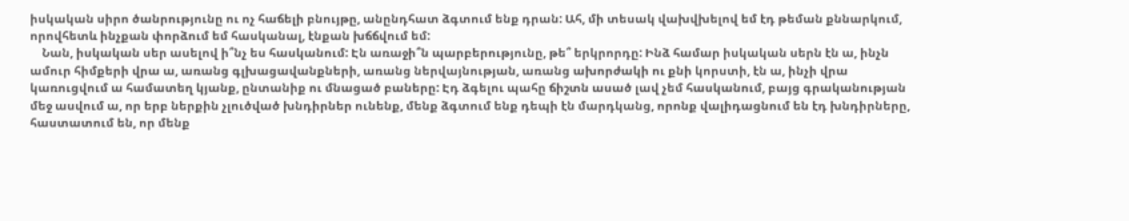իսկական սիրո ծանրությունը ու ոչ հաճելի բնույթը, անընդհատ ձգտում ենք դրան: Ահ, մի տեսակ վախվխելով եմ էդ թեման քննարկում, որովհետև ինչքան փորձում եմ հասկանալ, էնքան խճճվում եմ:
    Նան, իսկական սեր ասելով ի՞նչ ես հասկանում: Էն առաջի՞ն պարբերությունը, թե՞ երկրորդը: Ինձ համար իսկական սերն էն ա, ինչն ամուր հիմքերի վրա ա, առանց գլխացավանքների, առանց ներվայնության, առանց ախորժակի ու քնի կորստի, էն ա, ինչի վրա կառուցվում ա համատեղ կյանք, ընտանիք ու մնացած բաները: Էդ ձգելու պահը ճիշտն ասած լավ չեմ հասկանում, բայց գրականության մեջ ասվում ա, որ երբ ներքին չլուծված խնդիրներ ունենք, մենք ձգտում ենք դեպի էն մարդկանց, որոնք վալիդացնում են էդ խնդիրները, հաստատում են, որ մենք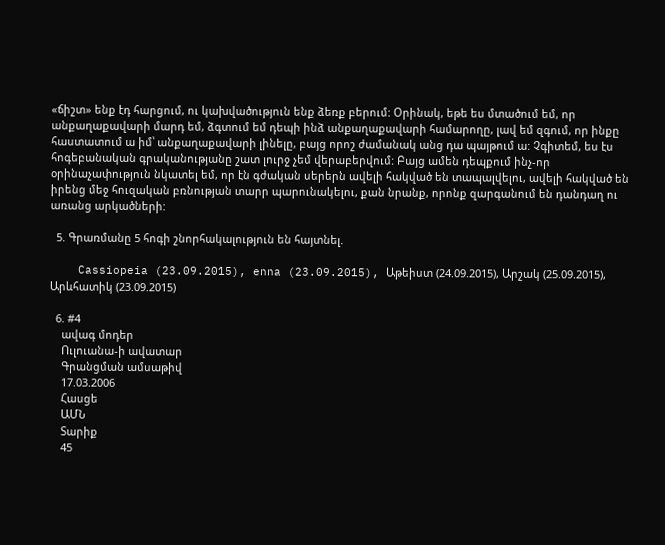«ճիշտ» ենք էդ հարցում, ու կախվածություն ենք ձեռք բերում: Օրինակ, եթե ես մտածում եմ, որ անքաղաքավարի մարդ եմ, ձգտում եմ դեպի ինձ անքաղաքավարի համարողը, լավ եմ զգում, որ ինքը հաստատում ա իմ՝ անքաղաքավարի լինելը, բայց որոշ ժամանակ անց դա պայթում ա: Չգիտեմ, ես էս հոգեբանական գրականությանը շատ լուրջ չեմ վերաբերվում: Բայց ամեն դեպքում ինչ-որ օրինաչափություն նկատել եմ, որ էն գժական սերերն ավելի հակված են տապալվելու, ավելի հակված են իրենց մեջ հուզական բռնության տարր պարունակելու, քան նրանք, որոնք զարգանում են դանդաղ ու առանց արկածների:

  5. Գրառմանը 5 հոգի շնորհակալություն են հայտնել.

    Cassiopeia (23.09.2015), enna (23.09.2015), Աթեիստ (24.09.2015), Արշակ (25.09.2015), Արևհատիկ (23.09.2015)

  6. #4
    ավագ մոդեր
    Ուլուանա-ի ավատար
    Գրանցման ամսաթիվ
    17.03.2006
    Հասցե
    ԱՄՆ
    Տարիք
    45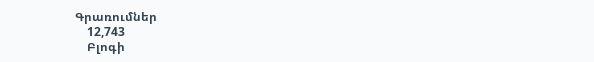Գրառումներ
    12,743
    Բլոգի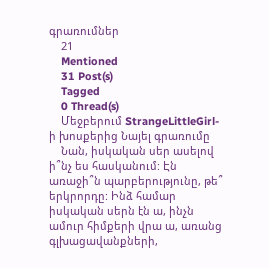գրառումներ
    21
    Mentioned
    31 Post(s)
    Tagged
    0 Thread(s)
    Մեջբերում StrangeLittleGirl-ի խոսքերից Նայել գրառումը
    Նան, իսկական սեր ասելով ի՞նչ ես հասկանում: Էն առաջի՞ն պարբերությունը, թե՞ երկրորդը: Ինձ համար իսկական սերն էն ա, ինչն ամուր հիմքերի վրա ա, առանց գլխացավանքների,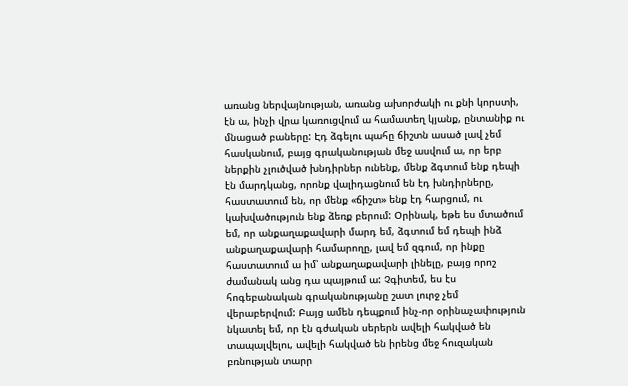առանց ներվայնության, առանց ախորժակի ու քնի կորստի, էն ա, ինչի վրա կառուցվում ա համատեղ կյանք, ընտանիք ու մնացած բաները: Էդ ձգելու պահը ճիշտն ասած լավ չեմ հասկանում, բայց գրականության մեջ ասվում ա, որ երբ ներքին չլուծված խնդիրներ ունենք, մենք ձգտում ենք դեպի էն մարդկանց, որոնք վալիդացնում են էդ խնդիրները, հաստատում են, որ մենք «ճիշտ» ենք էդ հարցում, ու կախվածություն ենք ձեռք բերում: Օրինակ, եթե ես մտածում եմ, որ անքաղաքավարի մարդ եմ, ձգտում եմ դեպի ինձ անքաղաքավարի համարողը, լավ եմ զգում, որ ինքը հաստատում ա իմ՝ անքաղաքավարի լինելը, բայց որոշ ժամանակ անց դա պայթում ա: Չգիտեմ, ես էս հոգեբանական գրականությանը շատ լուրջ չեմ վերաբերվում: Բայց ամեն դեպքում ինչ-որ օրինաչափություն նկատել եմ, որ էն գժական սերերն ավելի հակված են տապալվելու, ավելի հակված են իրենց մեջ հուզական բռնության տարր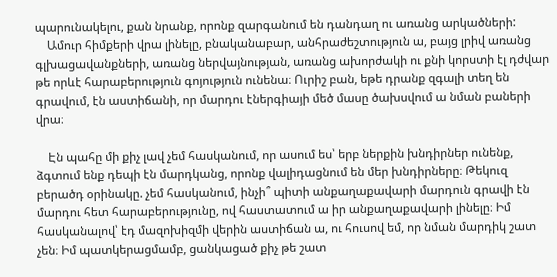պարունակելու, քան նրանք, որոնք զարգանում են դանդաղ ու առանց արկածների:
    Ամուր հիմքերի վրա լինելը, բնականաբար, անհրաժեշտություն ա, բայց լրիվ առանց գլխացավանքների, առանց ներվայնության, առանց ախորժակի ու քնի կորստի էլ դժվար թե որևէ հարաբերություն գոյություն ունենա։ Ուրիշ բան, եթե դրանք զգալի տեղ են գրավում, էն աստիճանի, որ մարդու էներգիայի մեծ մասը ծախսվում ա նման բաների վրա։

    Էն պահը մի քիչ լավ չեմ հասկանում, որ ասում ես՝ երբ ներքին խնդիրներ ունենք, ձգտում ենք դեպի էն մարդկանց, որոնք վալիդացնում են մեր խնդիրները։ Թեկուզ բերածդ օրինակը. չեմ հասկանում, ինչի՞ պիտի անքաղաքավարի մարդուն գրավի էն մարդու հետ հարաբերությունը, ով հաստատում ա իր անքաղաքավարի լինելը։ Իմ հասկանալով՝ էդ մազոխիզմի վերին աստիճան ա, ու հուսով եմ, որ նման մարդիկ շատ չեն։ Իմ պատկերացմամբ, ցանկացած քիչ թե շատ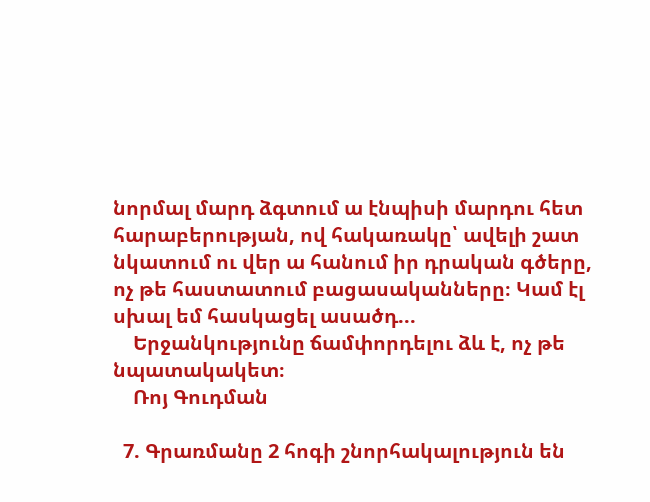նորմալ մարդ ձգտում ա էնպիսի մարդու հետ հարաբերության, ով հակառակը՝ ավելի շատ նկատում ու վեր ա հանում իր դրական գծերը, ոչ թե հաստատում բացասականները։ Կամ էլ սխալ եմ հասկացել ասածդ...
    Երջանկությունը ճամփորդելու ձև է, ոչ թե նպատակակետ։
    Ռոյ Գուդման

  7. Գրառմանը 2 հոգի շնորհակալություն են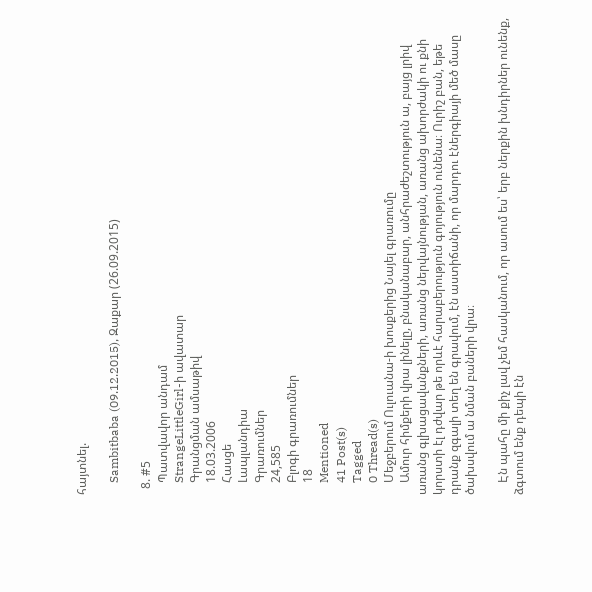հայտնել.

    Sambitbaba (09.12.2015), Զաքար (26.09.2015)

  8. #5
    Պատվավոր անդամ
    StrangeLittleGirl-ի ավատար
    Գրանցման ամսաթիվ
    18.03.2006
    Հասցե
    Լապլանդիա
    Գրառումներ
    24,585
    Բլոգի գրառումներ
    18
    Mentioned
    41 Post(s)
    Tagged
    0 Thread(s)
    Մեջբերում Ուլուանա-ի խոսքերից Նայել գրառումը
    Ամուր հիմքերի վրա լինելը, բնականաբար, անհրաժեշտություն ա, բայց լրիվ առանց գլխացավանքների, առանց ներվայնության, առանց ախորժակի ու քնի կորստի էլ դժվար թե որևէ հարաբերություն գոյություն ունենա։ Ուրիշ բան, եթե դրանք զգալի տեղ են գրավում, էն աստիճանի, որ մարդու էներգիայի մեծ մասը ծախսվում ա նման բաների վրա։

    Էն պահը մի քիչ լավ չեմ հասկանում, որ ասում ես՝ երբ ներքին խնդիրներ ունենք, ձգտում ենք դեպի էն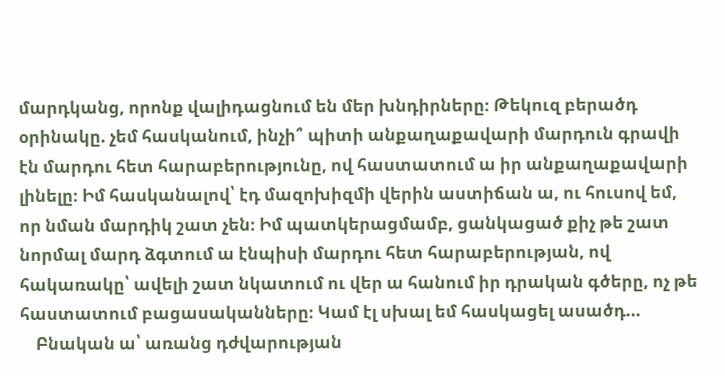մարդկանց, որոնք վալիդացնում են մեր խնդիրները։ Թեկուզ բերածդ օրինակը. չեմ հասկանում, ինչի՞ պիտի անքաղաքավարի մարդուն գրավի էն մարդու հետ հարաբերությունը, ով հաստատում ա իր անքաղաքավարի լինելը։ Իմ հասկանալով՝ էդ մազոխիզմի վերին աստիճան ա, ու հուսով եմ, որ նման մարդիկ շատ չեն։ Իմ պատկերացմամբ, ցանկացած քիչ թե շատ նորմալ մարդ ձգտում ա էնպիսի մարդու հետ հարաբերության, ով հակառակը՝ ավելի շատ նկատում ու վեր ա հանում իր դրական գծերը, ոչ թե հաստատում բացասականները։ Կամ էլ սխալ եմ հասկացել ասածդ...
    Բնական ա՝ առանց դժվարության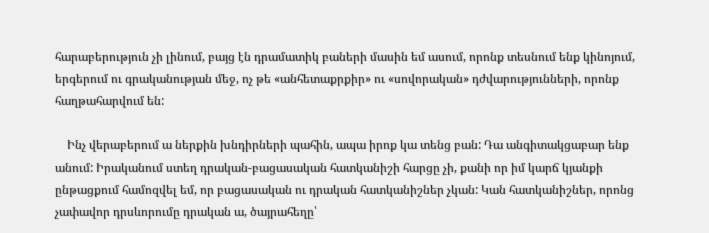հարաբերություն չի լինում, բայց էն դրամատիկ բաների մասին եմ ասում, որոնք տեսնում ենք կինոյում, երգերում ու գրականության մեջ, ոչ թե «անհետաքրքիր» ու «սովորական» դժվարությունների, որոնք հաղթահարվում են:

    Ինչ վերաբերում ա ներքին խնդիրների պահին, ապա իրոք կա տենց բան: Դա անգիտակցաբար ենք անում: Իրականում ստեղ դրական-բացասական հատկանիշի հարցը չի, քանի որ իմ կարճ կյանքի ընթացքում համոզվել եմ, որ բացասական ու դրական հատկանիշներ չկան: Կան հատկանիշներ, որոնց չափավոր դրսևորումը դրական ա, ծայրահեղը՝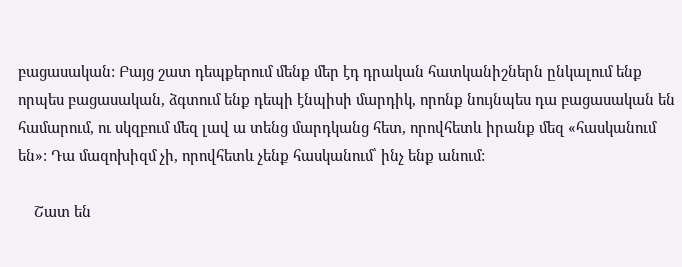բացասական: Բայց շատ դեպքերում մենք մեր էդ դրական հատկանիշներն ընկալում ենք որպես բացասական, ձգտում ենք դեպի էնպիսի մարդիկ, որոնք նույնպես դա բացասական են համարում, ու սկզբում մեզ լավ ա տենց մարդկանց հետ, որովհետև իրանք մեզ «հասկանում են»: Դա մազոխիզմ չի, որովհետև չենք հասկանում՝ ինչ ենք անում:

    Շատ են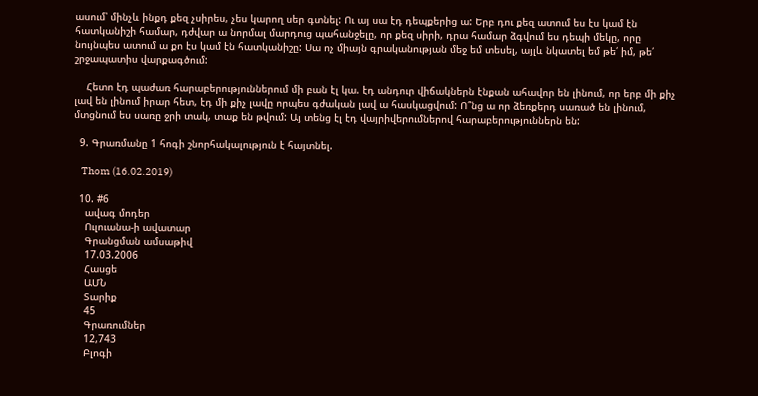ասում՝ մինչև ինքդ քեզ չսիրես, չես կարող սեր գտնել: Ու այ սա էդ դեպքերից ա: Երբ դու քեզ ատում ես էս կամ էն հատկանիշի համար, դժվար ա նորմալ մարդուց պահանջելը, որ քեզ սիրի, դրա համար ձգվում ես դեպի մեկը, որը նույնպես ատում ա քո էս կամ էն հատկանիշը: Սա ոչ միայն գրականության մեջ եմ տեսել, այլև նկատել եմ թե՛ իմ, թե՛ շրջապատիս վարքագծում:

    Հետո էդ պաժառ հարաբերություններում մի բան էլ կա. էդ անդուր վիճակներն էնքան ահավոր են լինում, որ երբ մի քիչ լավ են լինում իրար հետ, էդ մի քիչ լավը որպես գժական լավ ա հասկացվում: Ո՞նց ա որ ձեռքերդ սառած են լինում, մտցնում ես սառը ջրի տակ, տաք են թվում: Այ տենց էլ էդ վայրիվերումներով հարաբերություններն են:

  9. Գրառմանը 1 հոգի շնորհակալություն է հայտնել.

    Thom (16.02.2019)

  10. #6
    ավագ մոդեր
    Ուլուանա-ի ավատար
    Գրանցման ամսաթիվ
    17.03.2006
    Հասցե
    ԱՄՆ
    Տարիք
    45
    Գրառումներ
    12,743
    Բլոգի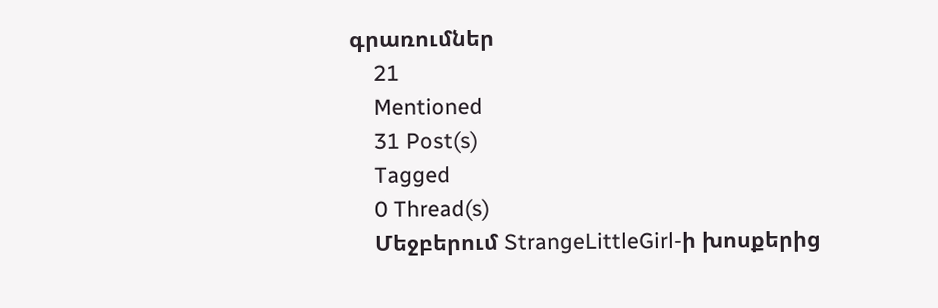գրառումներ
    21
    Mentioned
    31 Post(s)
    Tagged
    0 Thread(s)
    Մեջբերում StrangeLittleGirl-ի խոսքերից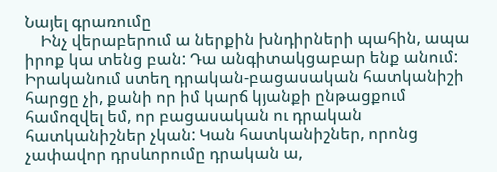Նայել գրառումը
    Ինչ վերաբերում ա ներքին խնդիրների պահին, ապա իրոք կա տենց բան: Դա անգիտակցաբար ենք անում: Իրականում ստեղ դրական-բացասական հատկանիշի հարցը չի, քանի որ իմ կարճ կյանքի ընթացքում համոզվել եմ, որ բացասական ու դրական հատկանիշներ չկան: Կան հատկանիշներ, որոնց չափավոր դրսևորումը դրական ա,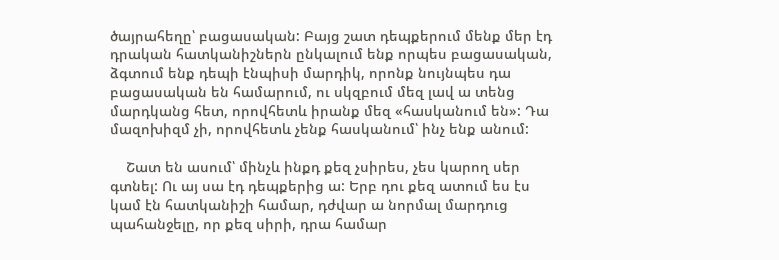ծայրահեղը՝ բացասական: Բայց շատ դեպքերում մենք մեր էդ դրական հատկանիշներն ընկալում ենք որպես բացասական, ձգտում ենք դեպի էնպիսի մարդիկ, որոնք նույնպես դա բացասական են համարում, ու սկզբում մեզ լավ ա տենց մարդկանց հետ, որովհետև իրանք մեզ «հասկանում են»: Դա մազոխիզմ չի, որովհետև չենք հասկանում՝ ինչ ենք անում:

    Շատ են ասում՝ մինչև ինքդ քեզ չսիրես, չես կարող սեր գտնել: Ու այ սա էդ դեպքերից ա: Երբ դու քեզ ատում ես էս կամ էն հատկանիշի համար, դժվար ա նորմալ մարդուց պահանջելը, որ քեզ սիրի, դրա համար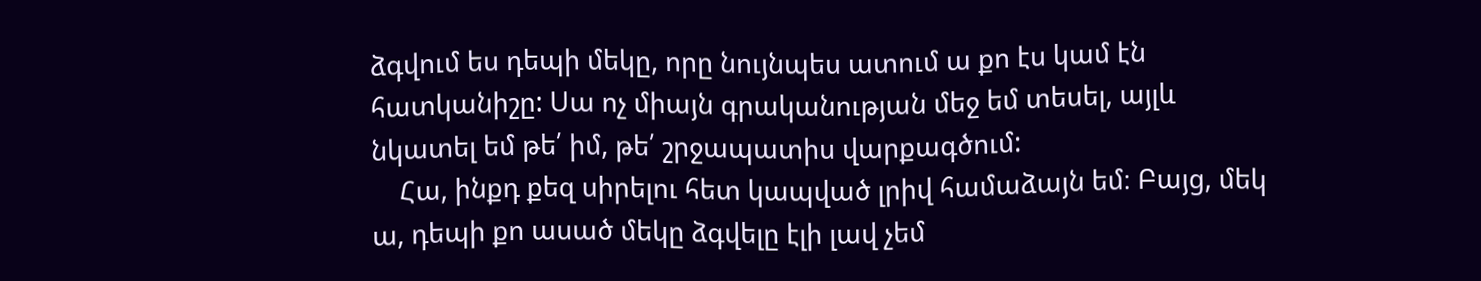ձգվում ես դեպի մեկը, որը նույնպես ատում ա քո էս կամ էն հատկանիշը: Սա ոչ միայն գրականության մեջ եմ տեսել, այլև նկատել եմ թե՛ իմ, թե՛ շրջապատիս վարքագծում:
    Հա, ինքդ քեզ սիրելու հետ կապված լրիվ համաձայն եմ։ Բայց, մեկ ա, դեպի քո ասած մեկը ձգվելը էլի լավ չեմ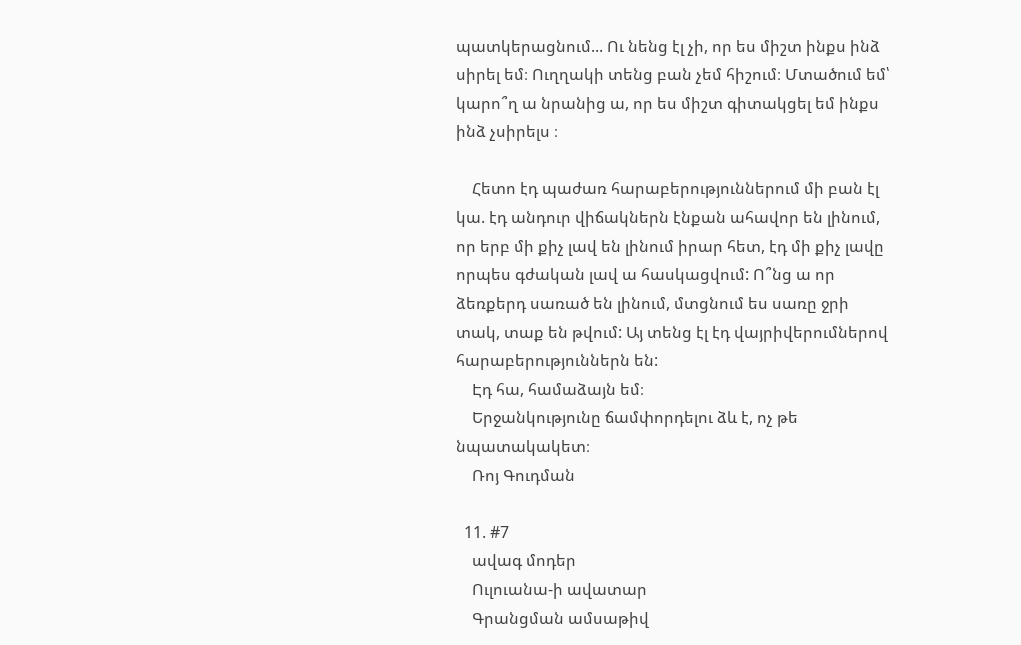պատկերացնում... Ու նենց էլ չի, որ ես միշտ ինքս ինձ սիրել եմ։ Ուղղակի տենց բան չեմ հիշում։ Մտածում եմ՝ կարո՞ղ ա նրանից ա, որ ես միշտ գիտակցել եմ ինքս ինձ չսիրելս ։

    Հետո էդ պաժառ հարաբերություններում մի բան էլ կա. էդ անդուր վիճակներն էնքան ահավոր են լինում, որ երբ մի քիչ լավ են լինում իրար հետ, էդ մի քիչ լավը որպես գժական լավ ա հասկացվում: Ո՞նց ա որ ձեռքերդ սառած են լինում, մտցնում ես սառը ջրի տակ, տաք են թվում: Այ տենց էլ էդ վայրիվերումներով հարաբերություններն են:
    Էդ հա, համաձայն եմ։
    Երջանկությունը ճամփորդելու ձև է, ոչ թե նպատակակետ։
    Ռոյ Գուդման

  11. #7
    ավագ մոդեր
    Ուլուանա-ի ավատար
    Գրանցման ամսաթիվ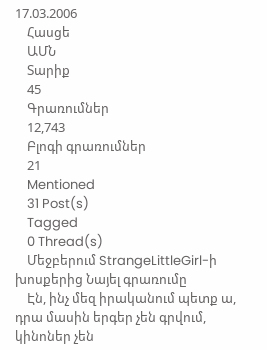17.03.2006
    Հասցե
    ԱՄՆ
    Տարիք
    45
    Գրառումներ
    12,743
    Բլոգի գրառումներ
    21
    Mentioned
    31 Post(s)
    Tagged
    0 Thread(s)
    Մեջբերում StrangeLittleGirl-ի խոսքերից Նայել գրառումը
    Էն, ինչ մեզ իրականում պետք ա, դրա մասին երգեր չեն գրվում, կինոներ չեն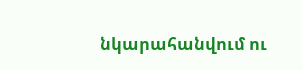նկարահանվում ու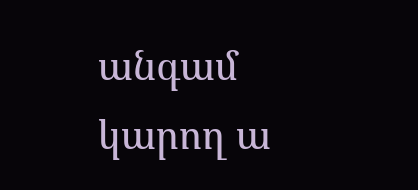անգամ կարող ա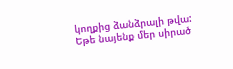կողքից ձանձրալի թվա: Եթե նայենք մեր սիրած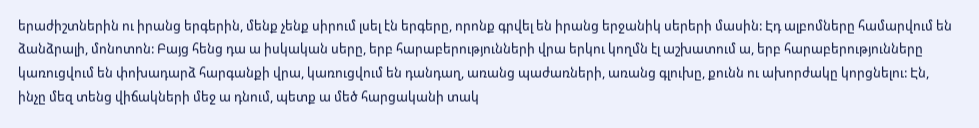երաժիշտներին ու իրանց երգերին, մենք չենք սիրում լսել էն երգերը, որոնք գրվել են իրանց երջանիկ սերերի մասին: Էդ ալբոմները համարվում են ձանձրալի, մոնոտոն: Բայց հենց դա ա իսկական սերը, երբ հարաբերությունների վրա երկու կողմն էլ աշխատում ա, երբ հարաբերությունները կառուցվում են փոխադարձ հարգանքի վրա, կառուցվում են դանդաղ, առանց պաժառների, առանց գլուխը, քունն ու ախորժակը կորցնելու: Էն, ինչը մեզ տենց վիճակների մեջ ա դնում, պետք ա մեծ հարցականի տակ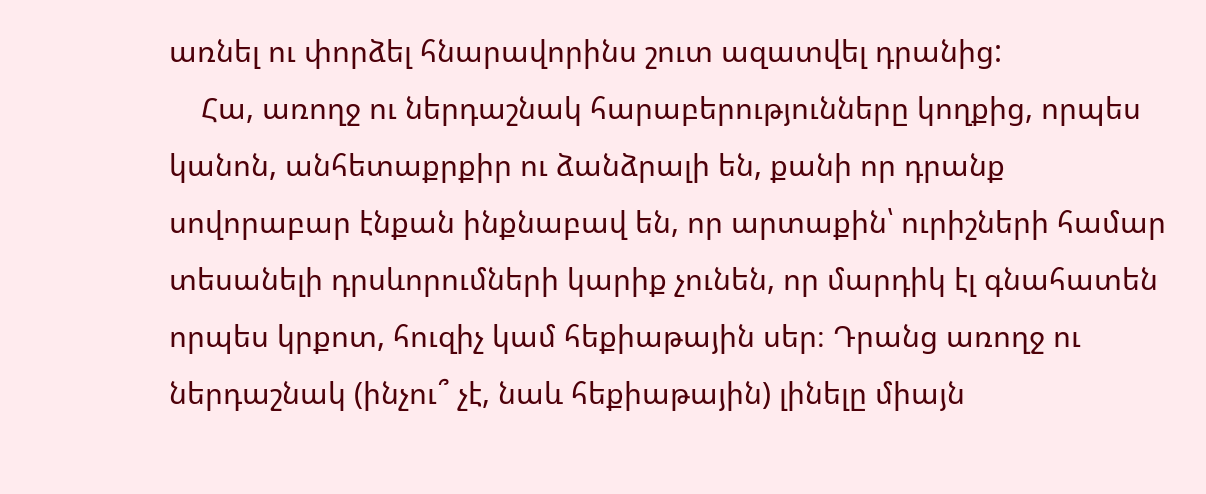առնել ու փորձել հնարավորինս շուտ ազատվել դրանից:
    Հա, առողջ ու ներդաշնակ հարաբերությունները կողքից, որպես կանոն, անհետաքրքիր ու ձանձրալի են, քանի որ դրանք սովորաբար էնքան ինքնաբավ են, որ արտաքին՝ ուրիշների համար տեսանելի դրսևորումների կարիք չունեն, որ մարդիկ էլ գնահատեն որպես կրքոտ, հուզիչ կամ հեքիաթային սեր։ Դրանց առողջ ու ներդաշնակ (ինչու՞ չէ, նաև հեքիաթային) լինելը միայն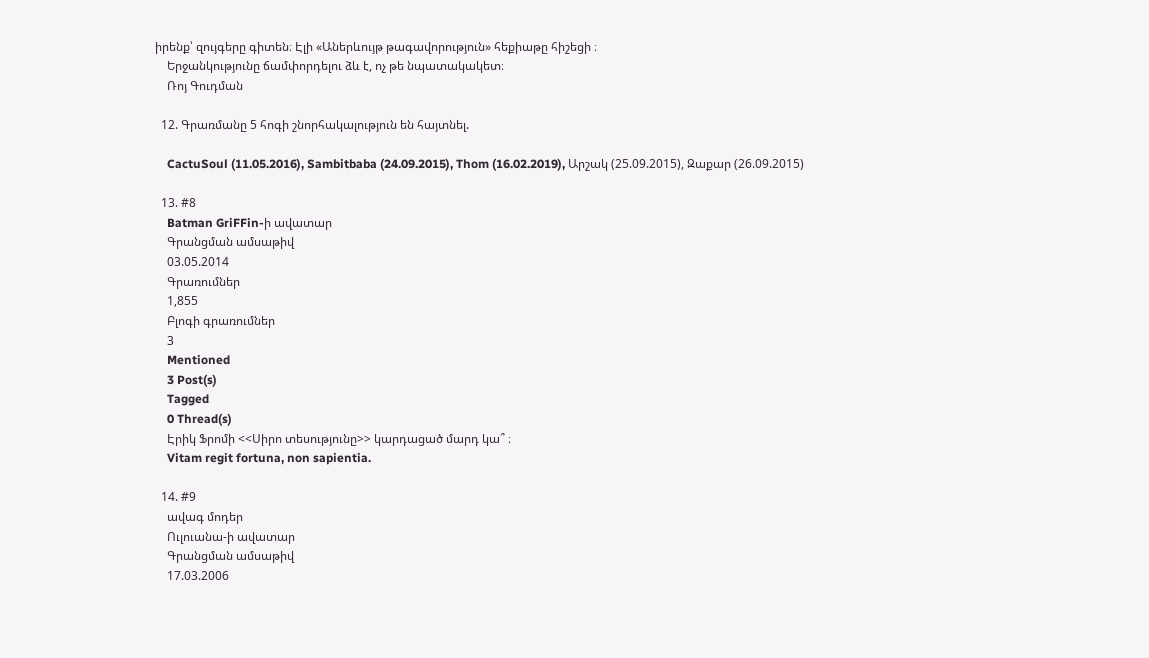իրենք՝ զույգերը գիտեն։ Էլի «Աներևույթ թագավորություն» հեքիաթը հիշեցի ։
    Երջանկությունը ճամփորդելու ձև է, ոչ թե նպատակակետ։
    Ռոյ Գուդման

  12. Գրառմանը 5 հոգի շնորհակալություն են հայտնել.

    CactuSoul (11.05.2016), Sambitbaba (24.09.2015), Thom (16.02.2019), Արշակ (25.09.2015), Զաքար (26.09.2015)

  13. #8
    Batman GriFFin-ի ավատար
    Գրանցման ամսաթիվ
    03.05.2014
    Գրառումներ
    1,855
    Բլոգի գրառումներ
    3
    Mentioned
    3 Post(s)
    Tagged
    0 Thread(s)
    Էրիկ Ֆրոմի <<Սիրո տեսությունը>> կարդացած մարդ կա՞ ։
    Vitam regit fortuna, non sapientia.

  14. #9
    ավագ մոդեր
    Ուլուանա-ի ավատար
    Գրանցման ամսաթիվ
    17.03.2006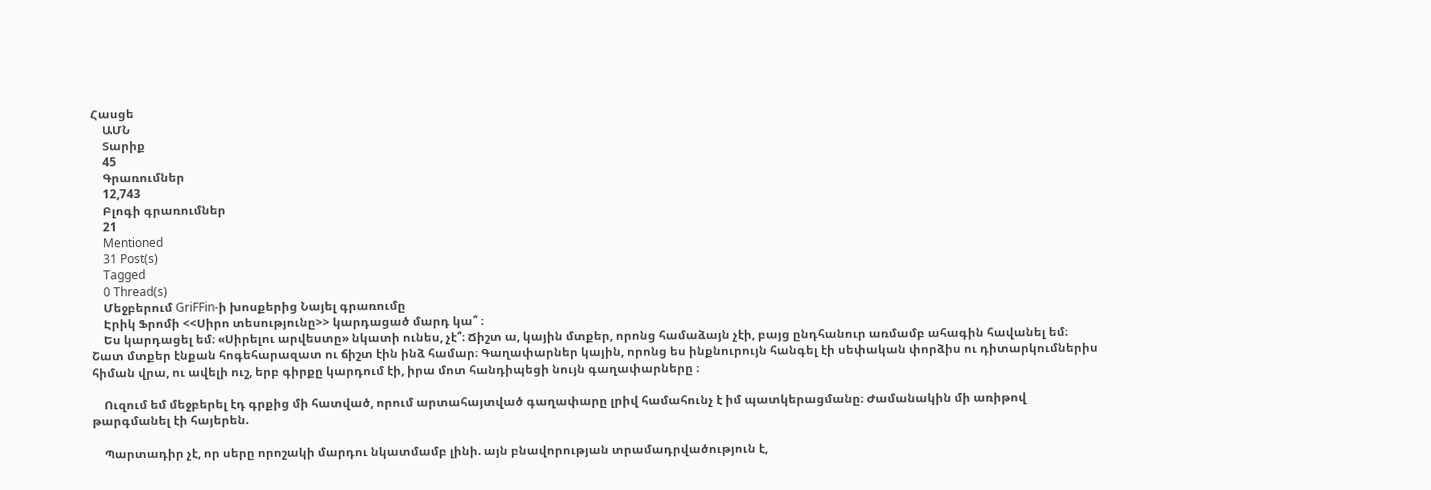Հասցե
    ԱՄՆ
    Տարիք
    45
    Գրառումներ
    12,743
    Բլոգի գրառումներ
    21
    Mentioned
    31 Post(s)
    Tagged
    0 Thread(s)
    Մեջբերում GriFFin-ի խոսքերից Նայել գրառումը
    Էրիկ Ֆրոմի <<Սիրո տեսությունը>> կարդացած մարդ կա՞ ։
    Ես կարդացել եմ։ «Սիրելու արվեստը» նկատի ունես, չէ՞։ Ճիշտ ա, կային մտքեր, որոնց համաձայն չէի, բայց ընդհանուր առմամբ ահագին հավանել եմ։ Շատ մտքեր էնքան հոգեհարազատ ու ճիշտ էին ինձ համար։ Գաղափարներ կային, որոնց ես ինքնուրույն հանգել էի սեփական փորձիս ու դիտարկումներիս հիման վրա, ու ավելի ուշ, երբ գիրքը կարդում էի, իրա մոտ հանդիպեցի նույն գաղափարները ։

    Ուզում եմ մեջբերել էդ գրքից մի հատված, որում արտահայտված գաղափարը լրիվ համահունչ է իմ պատկերացմանը։ Ժամանակին մի առիթով թարգմանել էի հայերեն.

    Պարտադիր չէ, որ սերը որոշակի մարդու նկատմամբ լինի. այն բնավորության տրամադրվածություն է,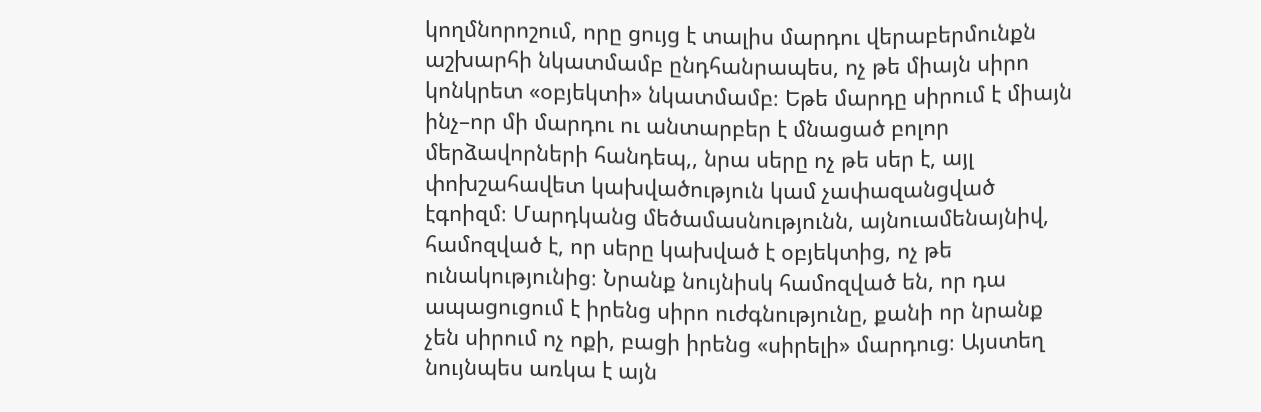կողմնորոշում, որը ցույց է տալիս մարդու վերաբերմունքն աշխարհի նկատմամբ ընդհանրապես, ոչ թե միայն սիրո կոնկրետ «օբյեկտի» նկատմամբ։ Եթե մարդը սիրում է միայն ինչ–որ մի մարդու ու անտարբեր է մնացած բոլոր մերձավորների հանդեպ,, նրա սերը ոչ թե սեր է, այլ փոխշահավետ կախվածություն կամ չափազանցված էգոիզմ։ Մարդկանց մեծամասնությունն, այնուամենայնիվ, համոզված է, որ սերը կախված է օբյեկտից, ոչ թե ունակությունից։ Նրանք նույնիսկ համոզված են, որ դա ապացուցում է իրենց սիրո ուժգնությունը, քանի որ նրանք չեն սիրում ոչ ոքի, բացի իրենց «սիրելի» մարդուց։ Այստեղ նույնպես առկա է այն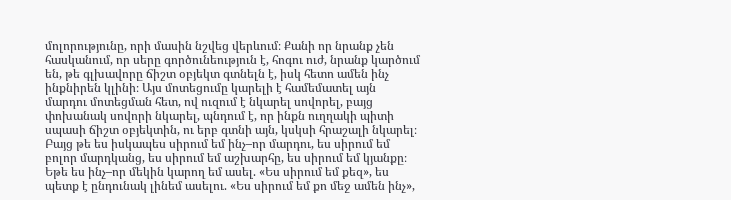մոլորությունը, որի մասին նշվեց վերևում։ Քանի որ նրանք չեն հասկանում, որ սերը գործունեություն է, հոգու ուժ, նրանք կարծում են, թե գլխավորը ճիշտ օբյեկտ գտնելն է, իսկ հետո ամեն ինչ ինքնիրեն կլինի։ Այս մոտեցումը կարելի է համեմատել այն մարդու մոտեցման հետ, ով ուզում է նկարել սովորել, բայց փոխանակ սովորի նկարել, պնդում է, որ ինքն ուղղակի պիտի սպասի ճիշտ օբյեկտին, ու երբ գտնի այն, կսկսի հրաշալի նկարել։ Բայց թե ես իսկապես սիրում եմ ինչ–որ մարդու, ես սիրում եմ բոլոր մարդկանց, ես սիրում եմ աշխարհը, ես սիրում եմ կյանքը։ Եթե ես ինչ–որ մեկին կարող եմ ասել. «Ես սիրում եմ քեզ», ես պետք է ընդունակ լինեմ ասելու. «Ես սիրում եմ քո մեջ ամեն ինչ»,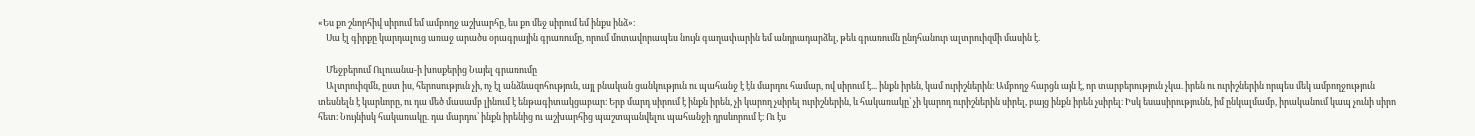«Ես քո շնորհիվ սիրում եմ ամբողջ աշխարհը, ես քո մեջ սիրում եմ ինքս ինձ»։
    Սա էլ գիրքը կարդալուց առաջ արածս օրագրային գրառումը, որում մոտավորապես նույն գաղափարին եմ անդրադարձել, թեև գրառումն ընդհանուր ալտրուիզմի մասին է.

    Մեջբերում Ուլուանա-ի խոսքերից Նայել գրառումը
    Ալտրուիզմն, ըստ իս, հերոսություն չի, ոչ էլ անձնազոհություն, այլ բնական ցանկություն ու պահանջ է էն մարդու համար, ով սիրում է... ինքն իրեն, կամ ուրիշներին։ Ամբողջ հարցն այն է, որ տարբերություն չկա. իրեն ու ուրիշներին որպես մեկ ամբողջություն տեսնելն է կարևորը, ու դա մեծ մասամբ լինում է ենթագիտակցաբար։ Երբ մարդ սիրում է ինքն իրեն, չի կարող չսիրել ուրիշներին, և հակառակը՝ չի կարող ուրիշներին սիրել, բայց ինքն իրեն չսիրել։ Իսկ եսասիրությունն, իմ ընկալմամբ, իրականում կապ չունի սիրո հետ։ Նույնիսկ հակառակը. դա մարդու՝ ինքն իրենից ու աշխարհից պաշտպանվելու պահանջի դրսևորում է։ Ու էս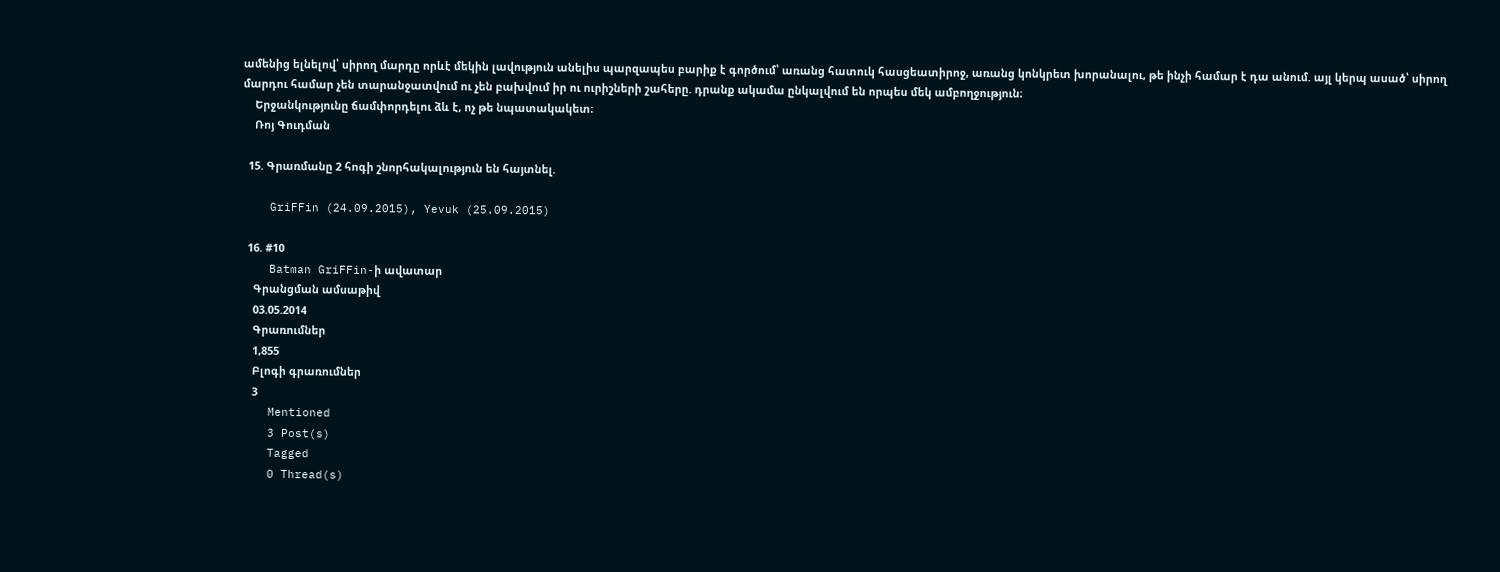ամենից ելնելով՝ սիրող մարդը որևէ մեկին լավություն անելիս պարզապես բարիք է գործում՝ առանց հատուկ հասցեատիրոջ, առանց կոնկրետ խորանալու, թե ինչի համար է դա անում. այլ կերպ ասած՝ սիրող մարդու համար չեն տարանջատվում ու չեն բախվում իր ու ուրիշների շահերը. դրանք ակամա ընկալվում են որպես մեկ ամբողջություն։
    Երջանկությունը ճամփորդելու ձև է, ոչ թե նպատակակետ։
    Ռոյ Գուդման

  15. Գրառմանը 2 հոգի շնորհակալություն են հայտնել.

    GriFFin (24.09.2015), Yevuk (25.09.2015)

  16. #10
    Batman GriFFin-ի ավատար
    Գրանցման ամսաթիվ
    03.05.2014
    Գրառումներ
    1,855
    Բլոգի գրառումներ
    3
    Mentioned
    3 Post(s)
    Tagged
    0 Thread(s)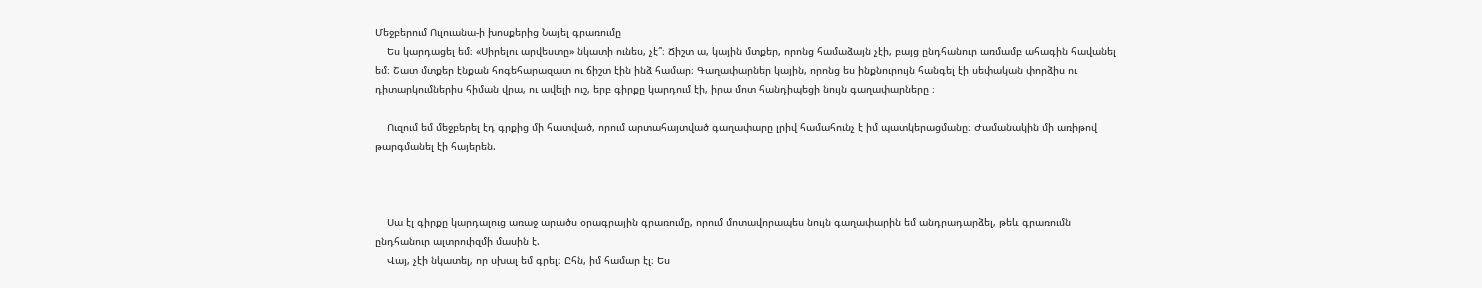Մեջբերում Ուլուանա-ի խոսքերից Նայել գրառումը
    Ես կարդացել եմ։ «Սիրելու արվեստը» նկատի ունես, չէ՞։ Ճիշտ ա, կային մտքեր, որոնց համաձայն չէի, բայց ընդհանուր առմամբ ահագին հավանել եմ։ Շատ մտքեր էնքան հոգեհարազատ ու ճիշտ էին ինձ համար։ Գաղափարներ կային, որոնց ես ինքնուրույն հանգել էի սեփական փորձիս ու դիտարկումներիս հիման վրա, ու ավելի ուշ, երբ գիրքը կարդում էի, իրա մոտ հանդիպեցի նույն գաղափարները ։

    Ուզում եմ մեջբերել էդ գրքից մի հատված, որում արտահայտված գաղափարը լրիվ համահունչ է իմ պատկերացմանը։ Ժամանակին մի առիթով թարգմանել էի հայերեն.



    Սա էլ գիրքը կարդալուց առաջ արածս օրագրային գրառումը, որում մոտավորապես նույն գաղափարին եմ անդրադարձել, թեև գրառումն ընդհանուր ալտրուիզմի մասին է.
    Վայ, չէի նկատել, որ սխալ եմ գրել։ Ըհն, իմ համար էլ։ Ես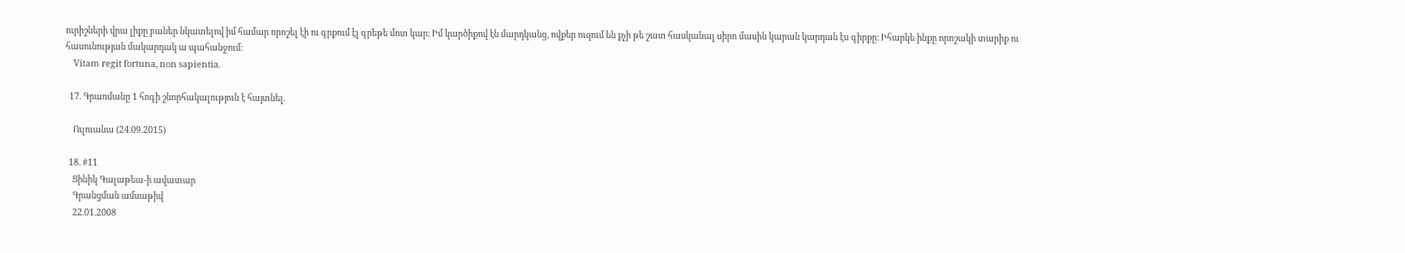ուրիշների վրա լիքը բաներ նկատելով իմ համար որոշել էի ու գրքում էլ գրեթե մոտ կար։ Իմ կարծիքով էն մարդկանց, ովքեր ուզում են քչի թե շատ հասկանալ սիրո մասին կարան կարդան էս գիրքը։ Իհարկե ինքը որոշակի տարիք ու հասունության մակարդակ ա պահանջում։
    Vitam regit fortuna, non sapientia.

  17. Գրառմանը 1 հոգի շնորհակալություն է հայտնել.

    Ուլուանա (24.09.2015)

  18. #11
    Ցինիկ Գալաթեա-ի ավատար
    Գրանցման ամսաթիվ
    22.01.2008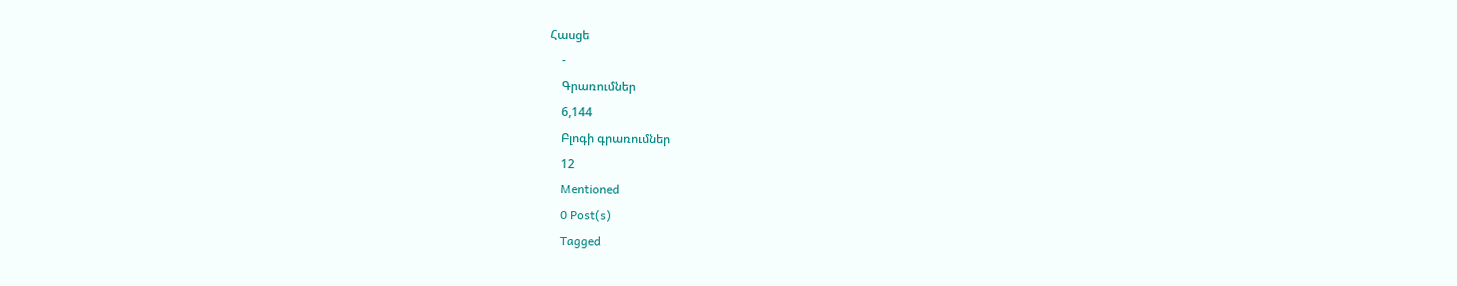Հասցե
    -
    Գրառումներ
    6,144
    Բլոգի գրառումներ
    12
    Mentioned
    0 Post(s)
    Tagged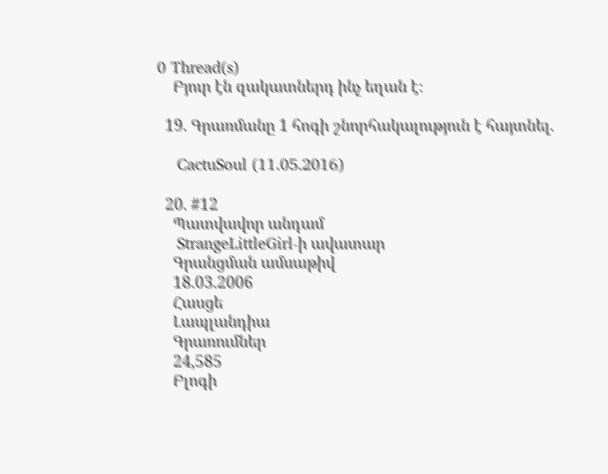0 Thread(s)
    Բյուր էն զակատներդ ինչ եղան է։

  19. Գրառմանը 1 հոգի շնորհակալություն է հայտնել.

    CactuSoul (11.05.2016)

  20. #12
    Պատվավոր անդամ
    StrangeLittleGirl-ի ավատար
    Գրանցման ամսաթիվ
    18.03.2006
    Հասցե
    Լապլանդիա
    Գրառումներ
    24,585
    Բլոգի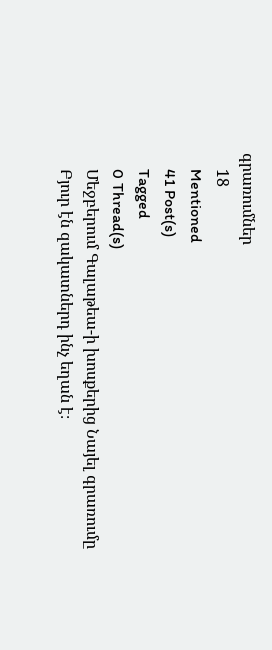գրառումներ
    18
    Mentioned
    41 Post(s)
    Tagged
    0 Thread(s)
    Մեջբերում Գալաթեա-ի խոսքերից Նայել գրառումը
    Բյուր էն զակատներդ ինչ եղան է։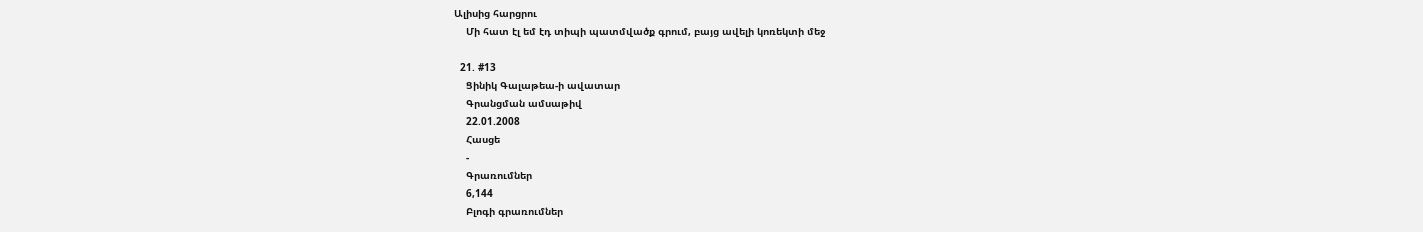Ալիսից հարցրու
    Մի հատ էլ եմ էդ տիպի պատմվածք գրում, բայց ավելի կոռեկտի մեջ

  21. #13
    Ցինիկ Գալաթեա-ի ավատար
    Գրանցման ամսաթիվ
    22.01.2008
    Հասցե
    -
    Գրառումներ
    6,144
    Բլոգի գրառումներ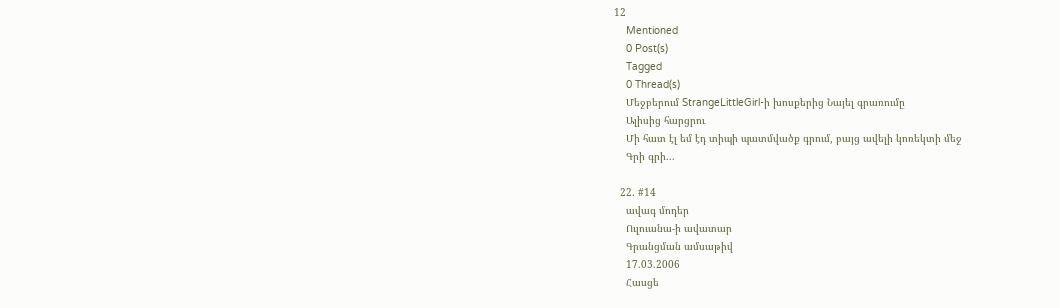12
    Mentioned
    0 Post(s)
    Tagged
    0 Thread(s)
    Մեջբերում StrangeLittleGirl-ի խոսքերից Նայել գրառումը
    Ալիսից հարցրու
    Մի հատ էլ եմ էդ տիպի պատմվածք գրում, բայց ավելի կոռեկտի մեջ
    Գրի գրի...

  22. #14
    ավագ մոդեր
    Ուլուանա-ի ավատար
    Գրանցման ամսաթիվ
    17.03.2006
    Հասցե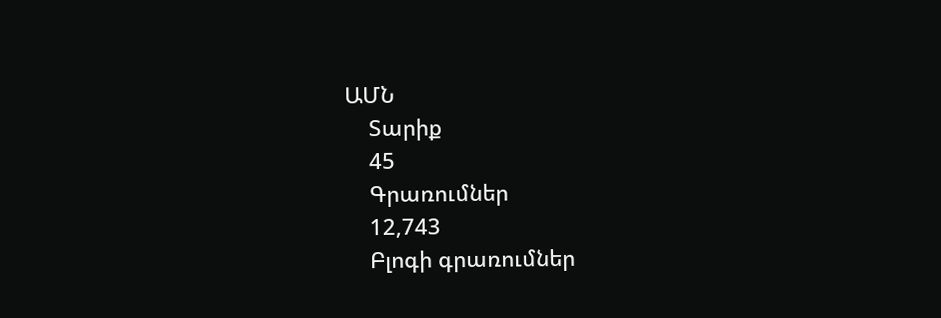ԱՄՆ
    Տարիք
    45
    Գրառումներ
    12,743
    Բլոգի գրառումներ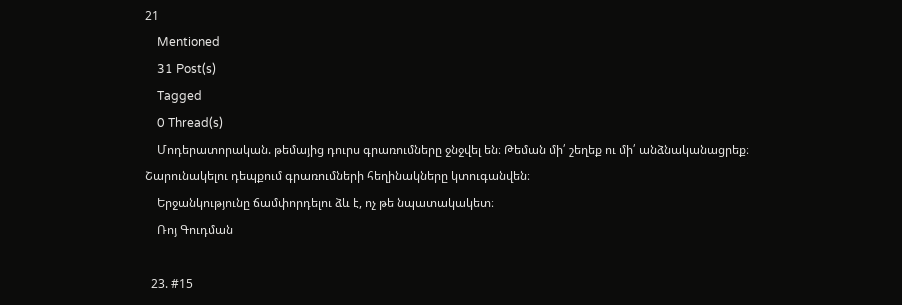21
    Mentioned
    31 Post(s)
    Tagged
    0 Thread(s)
    Մոդերատորական. թեմայից դուրս գրառումները ջնջվել են։ Թեման մի՛ շեղեք ու մի՛ անձնականացրեք։ Շարունակելու դեպքում գրառումների հեղինակները կտուգանվեն։
    Երջանկությունը ճամփորդելու ձև է, ոչ թե նպատակակետ։
    Ռոյ Գուդման

  23. #15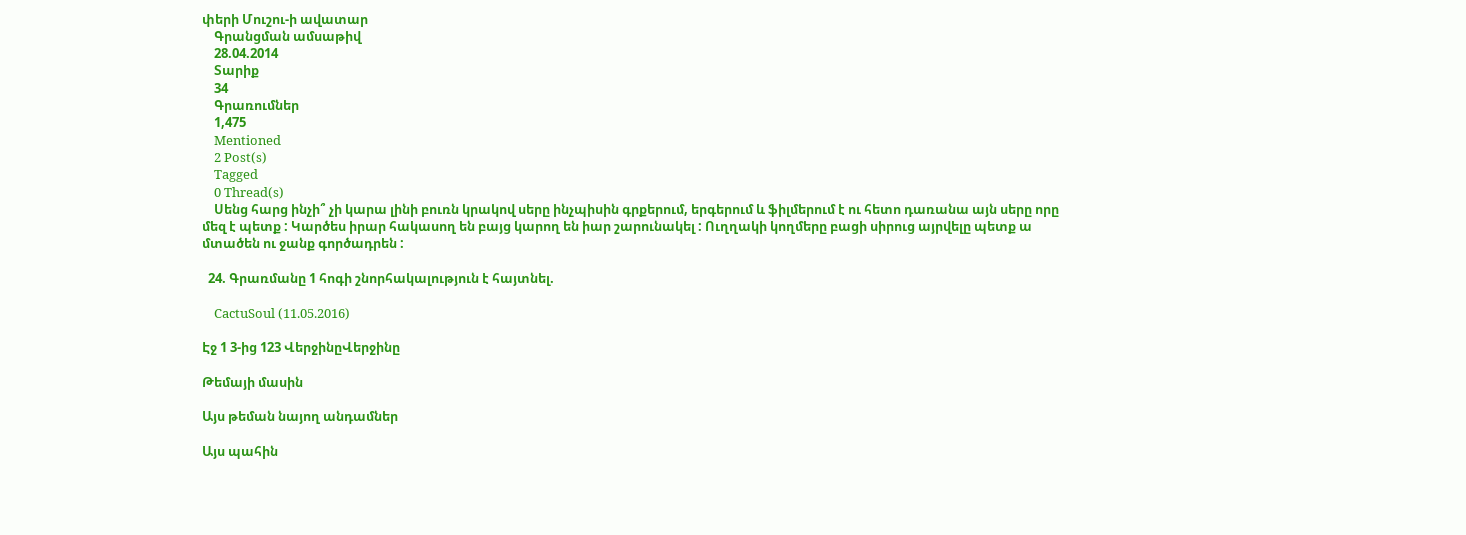փերի Մուշու-ի ավատար
    Գրանցման ամսաթիվ
    28.04.2014
    Տարիք
    34
    Գրառումներ
    1,475
    Mentioned
    2 Post(s)
    Tagged
    0 Thread(s)
    Սենց հարց ինչի՞ չի կարա լինի բուռն կրակով սերը ինչպիսին գրքերում, երգերում և ֆիլմերում է ու հետո դառանա այն սերը որը մեզ է պետք : Կարծես իրար հակասող են բայց կարող են իար շարունակել : Ուղղակի կողմերը բացի սիրուց այրվելը պետք ա մտածեն ու ջանք գործադրեն :

  24. Գրառմանը 1 հոգի շնորհակալություն է հայտնել.

    CactuSoul (11.05.2016)

Էջ 1 3-ից 123 ՎերջինըՎերջինը

Թեմայի մասին

Այս թեման նայող անդամներ

Այս պահին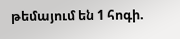թեմայում են 1 հոգի.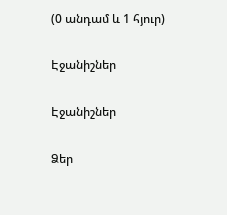(0 անդամ և 1 հյուր)

Էջանիշներ

Էջանիշներ

Ձեր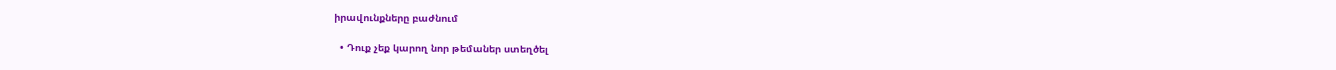իրավունքները բաժնում

  • Դուք չեք կարող նոր թեմաներ ստեղծել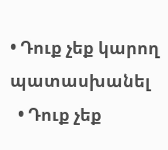• Դուք չեք կարող պատասխանել
  • Դուք չեք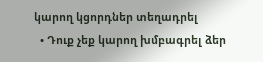կարող կցորդներ տեղադրել
  • Դուք չեք կարող խմբագրել ձեր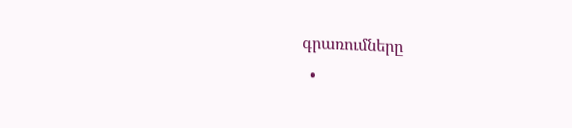գրառումները
  •